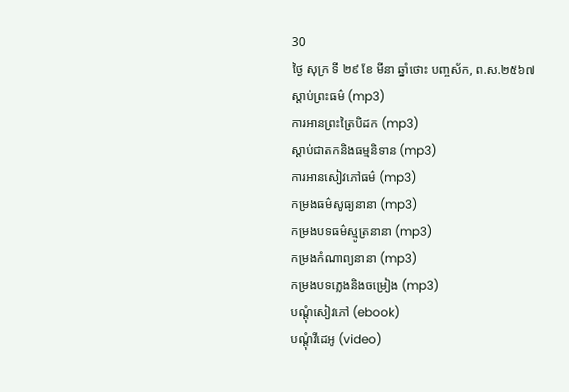30
ថ្ងៃ សុក្រ ទី ២៩ ខែ មីនា ឆ្នាំថោះ បញ្ចស័ក, ព.ស.២៥៦៧
ស្តាប់ព្រះធម៌ (mp3)
ការអានព្រះត្រៃបិដក (mp3)
ស្តាប់ជាតកនិងធម្មនិទាន (mp3)
ការអានសៀវភៅធម៌ (mp3)
កម្រងធម៌សូធ្យនានា (mp3)
កម្រងបទធម៌ស្មូត្រនានា (mp3)
កម្រងកំណាព្យនានា (mp3)
កម្រងបទភ្លេងនិងចម្រៀង (mp3)
បណ្តុំសៀវភៅ (ebook)
បណ្តុំវីដេអូ (video)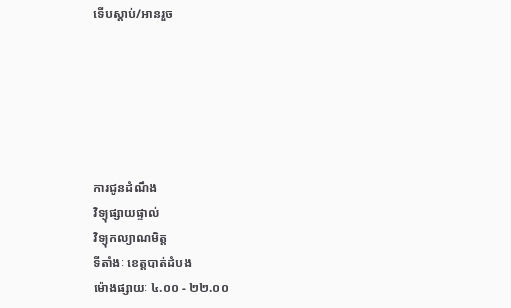ទើបស្តាប់/អានរួច






ការជូនដំណឹង
វិទ្យុផ្សាយផ្ទាល់
វិទ្យុកល្យាណមិត្ត
ទីតាំងៈ ខេត្តបាត់ដំបង
ម៉ោងផ្សាយៈ ៤.០០ - ២២.០០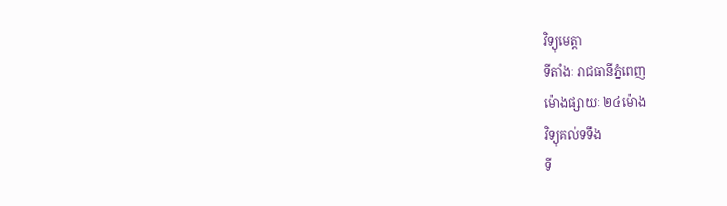វិទ្យុមេត្តា
ទីតាំងៈ រាជធានីភ្នំពេញ
ម៉ោងផ្សាយៈ ២៤ម៉ោង
វិទ្យុគល់ទទឹង
ទី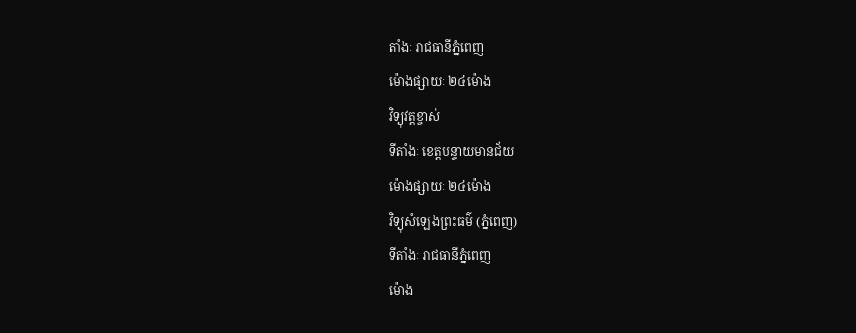តាំងៈ រាជធានីភ្នំពេញ
ម៉ោងផ្សាយៈ ២៤ម៉ោង
វិទ្យុវត្តខ្ចាស់
ទីតាំងៈ ខេត្តបន្ទាយមានជ័យ
ម៉ោងផ្សាយៈ ២៤ម៉ោង
វិទ្យុសំឡេងព្រះធម៌ (ភ្នំពេញ)
ទីតាំងៈ រាជធានីភ្នំពេញ
ម៉ោង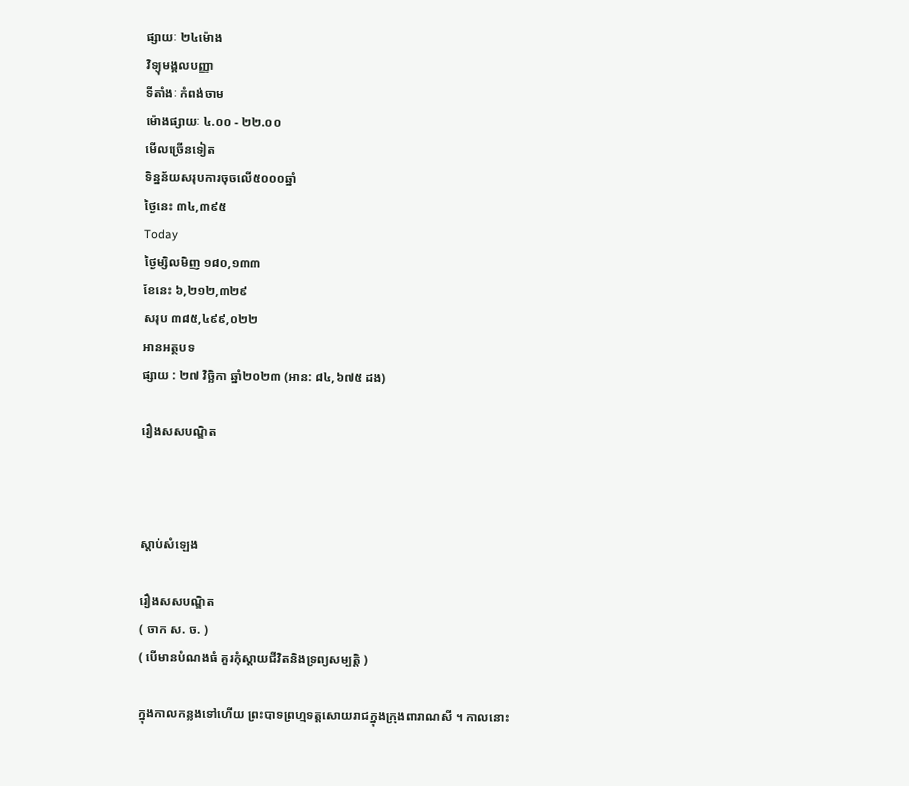ផ្សាយៈ ២៤ម៉ោង
វិទ្យុមង្គលបញ្ញា
ទីតាំងៈ កំពង់ចាម
ម៉ោងផ្សាយៈ ៤.០០ - ២២.០០
មើលច្រើនទៀត
ទិន្នន័យសរុបការចុចលើ៥០០០ឆ្នាំ
ថ្ងៃនេះ ៣៤,៣៩៥
Today
ថ្ងៃម្សិលមិញ ១៨០,១៣៣
ខែនេះ ៦,២១២,៣២៩
សរុប ៣៨៥,៤៩៩,០២២
អានអត្ថបទ
ផ្សាយ : ២៧ វិច្ឆិកា ឆ្នាំ២០២៣ (អាន: ៨៤,៦៧៥ ដង)

រឿងសសបណ្ឌិត



ស្តាប់សំឡេង

រឿងសសបណ្ឌិត
( ចាក ស. ច. )
( បើមានបំណងធំ គួរកុំស្តាយជីវិតនិងទ្រព្យសម្បត្តិ )

ក្នុងកាលកន្លងទៅហើយ ព្រះបាទព្រហ្មទត្តសោយរាជក្នុងក្រុងពារាណសី ។ កាលនោះ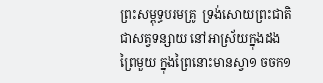ព្រះសម្ពុទ្ធបរមគ្រូ  ទ្រង់សោយព្រះជាតិជាសត្វទន្សាយ នៅអាស្រ័យក្នុងដងព្រៃមួយ ក្នុងព្រៃនោះមានស្វា១ ចចក១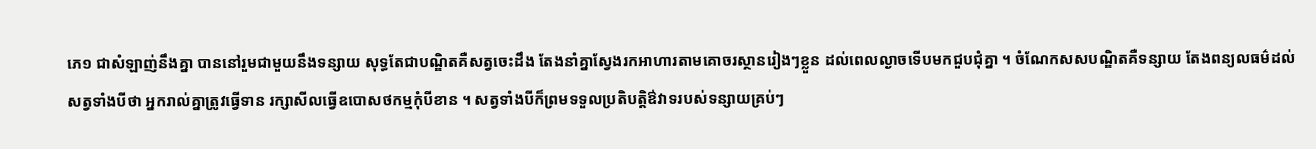ភេ១ ជាសំឡាញ់នឹងគ្នា បាននៅរួមជាមួយនឹងទន្សាយ សុទ្ធតែជាបណ្ឌិតគឺសត្វចេះដឹង តែងនាំគ្នាស្វែងរកអាហារតាមគោចរស្ថានរៀងៗខ្លួន ដល់ពេលល្ងាចទើបមកជួបជុំគ្នា ។ ចំណែកសសបណ្ឌិតគឺទន្សាយ តែងពន្យលធម៌ដល់សត្វទាំងបីថា អ្នករាល់គ្នាត្រូវធ្វើទាន រក្សាសីលធ្វើឧបោសថកម្មកុំបីខាន ។ សត្វទាំងបីក៏ព្រមទទួលប្រតិបត្តិឳវាទរបស់ទន្សាយគ្រប់ៗ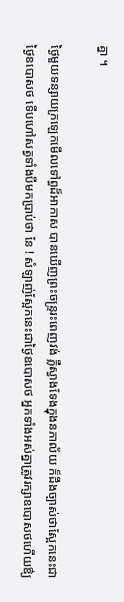គ្នា ។

ថ្ងៃមួយទន្សាយក្រឡេកមើលទៅព្ធដ៏អាកាស បានឃើញព្រះចន្ទ្ររះពេញវង់ ភ្លឺស្វាងទែងក្នុងនភាល័យ ក៏ដឹងច្បាស់ថាស្អែកនេះជាថ្ងៃឧបោសថ ទើបហៅសត្វទាំងបីមកប្រាប់ថា នែ ! សំឡាញ់ស្អែកនេះជាថ្ងៃឧបោសថ អ្នកទាំងអស់គ្នាត្រូវរក្សាឧបោសថហើយឳ្យ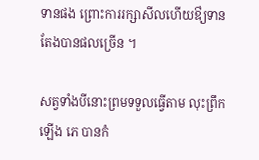ទានផង ព្រោះការរក្សាសីលហើយឳ្យទាន តែងបានផលច្រើន ។

សត្វទាំងបីនោះព្រមទទួលធ្វើតាម លុះព្រឹកឡើង ភេ បានកំ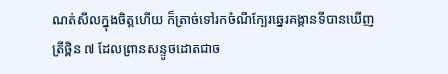ណត់សីលក្នុងចិត្តហើយ ក៏ត្រាច់ទៅរកចំណីក្បែរឆ្នេរគង្គានទីបានឃើញត្រីថ្ពិន ៧ ដែលព្រានសន្ទូចដោតជាច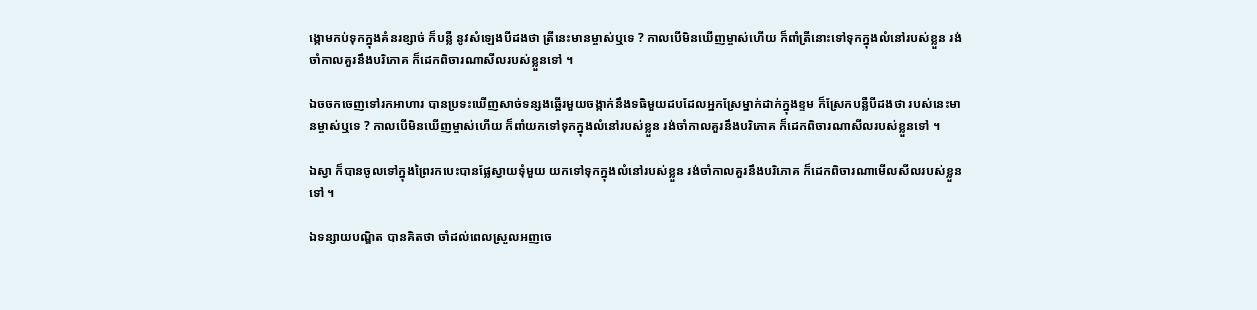ង្កោមកប់ទុកក្នុងគំនរខ្សាច់ ក៏បន្លឺ នូវសំឡេងបីដងថា ត្រីនេះមានម្ចាស់ឬទេ ? កាលបើមិនឃើញម្ចាស់ហើយ ក៏ពាំត្រីនោះទៅទុកក្នុងលំនៅរបស់ខ្លួន រង់ចាំកាលគួរនឹងបរិភោគ ក៏ដេកពិចារណាសីលរបស់ខ្លួនទៅ ។

ឯចចកចេញទៅរកអាហារ បានប្រទះឃើញសាច់ទន្សងឆ្អើរមួយចង្កាក់នឹងទធិមួយដបដែលអ្នកស្រែម្នាក់ដាក់ក្នុងខ្ទម ក៏ស្រែកបន្លឺបីដងថា របស់នេះមានម្ចាស់ឬទេ ? កាលបើមិនឃើញម្ចាស់ហើយ ក៏ពាំយកទៅទុកក្នុងលំនៅរបស់ខ្លួន រង់ចាំកាលគួរនឹងបរិភោគ ក៏ដេកពិចារណាសីលរបស់ខ្លួនទៅ ។

ឯស្វា ក៏បានចូលទៅក្នុងព្រៃរកបេះបានផ្លែស្វាយទុំមួយ យកទៅទុកក្នុងលំនៅរបស់ខ្លួន រង់ចាំកាលគួរនឹងបរិភោគ ក៏ដេកពិចារណាមើលសីលរបស់ខ្លួនទៅ ។

ឯទន្សាយបណ្ឌិត បានគិតថា ចាំដល់ពេលស្រួលអញចេ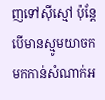ញទៅស៊ីស្មៅ ប៉ុន្តែបើមានស្មូមយាចក មកកាន់សំណាក់អ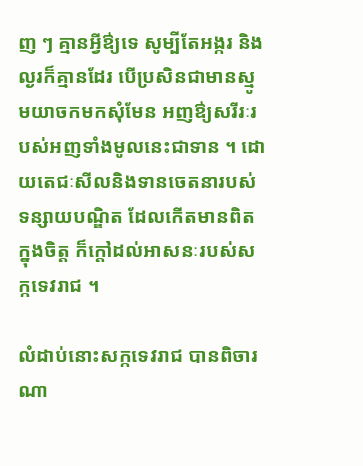ញ ៗ គ្មានអ្វីឳ្យទេ សូម្បីតែអង្ករ និងល្ងរក៏គ្មានដែរ បើប្រសិនជាមានស្មូមយាចកមកសុំមែន អញឳ្យសរីរៈរបស់អញទាំងមូលនេះជាទាន ។ ដោយតេជៈសីលនិងទានចេតនារបស់ទន្សាយបណ្ឌិត ដែលកើតមានពិតក្នុងចិត្ត ក៏ក្តៅដល់អាសនៈរបស់សក្កទេវរាជ ។

លំដាប់នោះសក្កទេវរាជ បានពិចារណា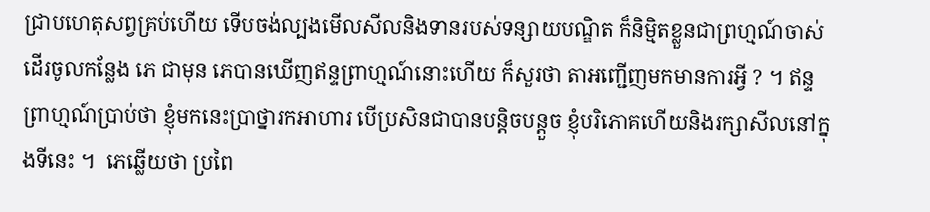ជ្រាបហេតុសព្វគ្រប់ហើយ ទើបចង់ល្បងមើលសីលនិងទានរបស់ទន្សាយបណ្ឌិត ក៏និម្មិតខ្លួនជាព្រហ្មណ៍ចាស់ ដើរចូលកន្លែង ភេ ជាមុន ភេបានឃើញឥន្ទព្រាហ្មណ៍នោះហើយ ក៏សួរថា តាអញ្ជើញមកមានការអ្វី ? ។ ឥន្ទព្រាហ្មណ៍ប្រាប់ថា ខ្ញុំមកនេះប្រាថ្នារកអាហារ បើប្រសិនជាបានបន្តិចបន្តួច ខ្ញុំបរិភោគហើយនិងរក្សាសីលនៅក្នុងទីនេះ ។  ភេឆ្លើយថា ប្រពៃ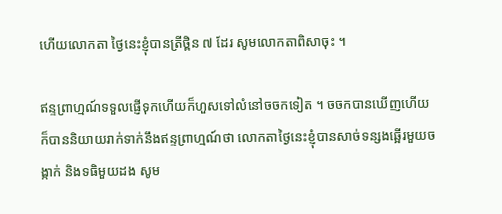ហើយលោកតា ថ្ងៃនេះខ្ញុំបានត្រីថ្ពិន ៧ ដែរ សូមលោកតាពិសាចុះ ។

ឥន្ទព្រាហ្មណ៍ទទួលផ្ញើទុកហើយក៏ហួសទៅលំនៅចចកទៀត ។ ចចកបានឃើញហើយ ក៏បាននិយាយរាក់ទាក់នឹងឥន្ទព្រាហ្មណ៍ថា លោកតាថ្ងៃនេះខ្ញុំបានសាច់ទន្សងឆ្អើរមួយចង្កាក់ និងទធិមួយដង សូម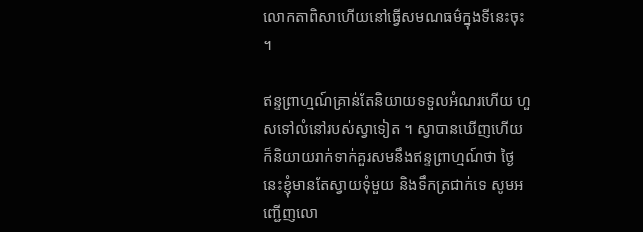លោកតាពិសាហើយនៅធ្វើសមណធម៌ក្នុងទីនេះចុះ ។

ឥន្ទព្រាហ្មណ៍គ្រាន់តែនិយាយទទួលអំណរហើយ ហួសទៅលំនៅរបស់ស្វាទៀត ។ ស្វាបានឃើញហើយ ក៏និយាយរាក់ទាក់គួរសមនឹងឥន្ទព្រាហ្មណ៍ថា ថ្ងៃនេះខ្ញុំមានតែស្វាយទុំមួយ និងទឹកត្រជាក់ទេ សូមអញ្ជើញលោ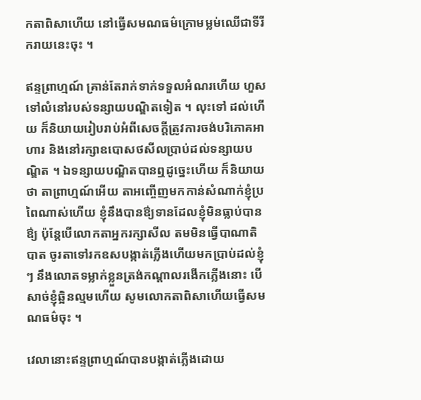កតាពិសាហើយ នៅធ្វើសមណធម៌ក្រោមម្លម់ឈើជាទីរីករាយនេះចុះ ។

ឥន្ទព្រាហ្មណ៍ គ្រាន់តែរាក់ទាក់ទទួលអំណរហើយ ហួសទៅលំនៅរបស់ទន្សាយបណ្ឌិតទៀត ។ លុះទៅ ដល់ហើយ ក៏និយាយរៀបរាប់អំពីសេចក្តីត្រូវការចង់បរិភោគអាហារ និងនៅរក្សាឧបោសថសីលប្រាប់ដល់ទន្សាយបណ្ឌិត ។ ឯទន្សាយបណ្ឌិតបានឮដូច្នេះហើយ ក៏និយាយថា តាព្រាហ្មណ៍អើយ តាអញ្ចើញមកកាន់សំណាក់ខ្ញុំប្រពៃណាស់ហើយ ខ្ញុំនឹងបានឳ្យទានដែលខ្ញុំមិនធ្លាប់បានឳ្យ ប៉ុន្តែបើលោកតាអ្នករក្សាសីល តមមិនធ្វើបាណាតិបាត ចូរតាទៅរកឧសបង្កាត់ភ្លើងហើយមកប្រាប់ដល់ខ្ញុំ ៗ នឹងលោតទម្លាក់ខ្លួនត្រង់កណ្តាលរងើកភ្លើងនោះ បើសាច់ខ្ញុំឆ្អិនល្មមហើយ សូមលោកតាពិសាហើយធ្វើសមណធម៌ចុះ ។

វេលានោះឥន្ទព្រាហ្មណ៍បានបង្កាត់ភ្លើងដោយ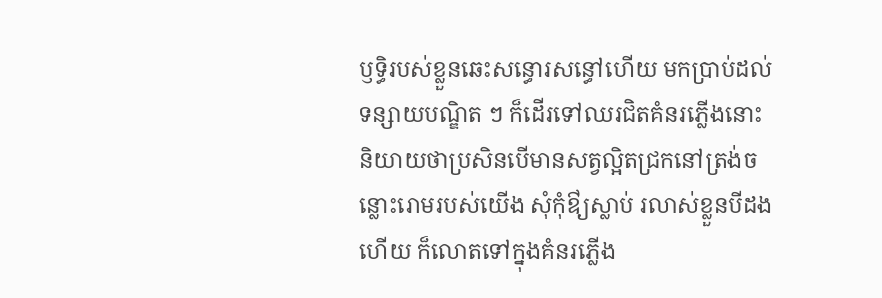ឫទ្ធិរបស់ខ្លួនឆេះសន្ធោរសន្ធៅហើយ មកប្រាប់ដល់ទន្សាយបណ្ឌិត ៗ ក៏ដើរទៅឈរជិតគំនរភ្លើងនោះនិយាយថាប្រសិនបើមានសត្វល្អិតជ្រកនៅត្រង់ចន្លោះរោមរបស់យើង សុំកុំឳ្យស្លាប់ រលាស់ខ្លួនបីដងហើយ ក៏លោតទៅក្នុងគំនរភ្លើង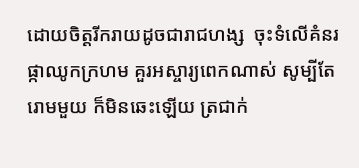ដោយចិត្តរីករាយដូចជារាជហង្ស  ចុះទំលើគំនរផ្កាឈូកក្រហម គួរអស្ចារ្យពេកណាស់ សូម្បីតែរោមមួយ ក៏មិនឆេះឡើយ ត្រជាក់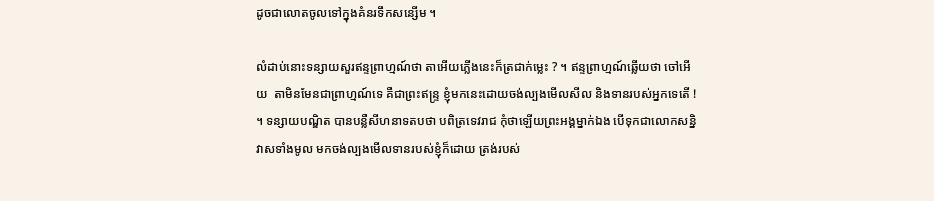ដូចជាលោតចូលទៅក្នុងគំនរទឹកសន្សើម ។

លំដាប់នោះទន្សាយសួរឥន្ទព្រាហ្មណ៍ថា តាអើយភ្លើងនេះក៏ត្រជាក់ម្លេះ ? ។ ឥន្ទព្រាហ្មណ៍ឆ្លើយថា ចៅអើយ  តាមិនមែនជាព្រាហ្មណ៍ទេ គឺជាព្រះឥន្ទ្រ ខ្ញុំមកនេះដោយចង់ល្បងមើលសីល និងទានរបស់អ្នកទេតើ ! ។ ទន្សាយបណ្ឌិត បានបន្លឺសីហនាទតបថា បពិត្រទេវរាជ កុំថាឡើយព្រះអង្គម្នាក់ឯង បើទុកជាលោកសន្និវាសទាំងមូល មកចង់ល្បងមើលទានរបស់ខ្ញុំក៏ដោយ ត្រង់របស់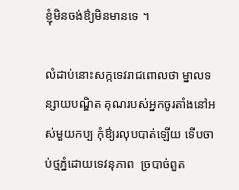ខ្ញុំមិនចង់ឳ្យមិនមានទេ ។

លំដាប់នោះសក្កទេវរាជពោលថា ម្នាលទន្សាយបណ្ឌិត គុណរបស់អ្នកចូរតាំងនៅអស់មួយកប្ប កុំឳ្យរលុបបាត់ឡើយ ទើបចាប់ថ្មភ្នំដោយទេវនុភាព  ច្របាច់ពួត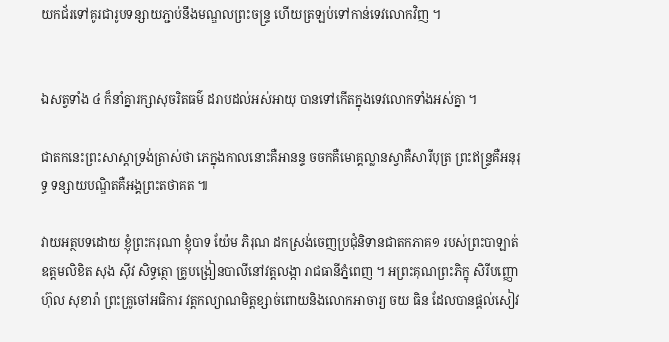យកជ័រទៅគូរជារូបទន្សាយភ្ជាប់នឹងមណ្ឌលព្រះចន្ទ្រ ហើយត្រឡប់ទៅកាន់ទេវលោកវិញ ។


ឯសត្វទាំង ៤ ក៏នាំគ្នារក្សាសុចរិតធម៌ ដរាបដល់អស់អាយុ បានទៅកើតក្នុងទេវលោកទាំងអស់គ្នា ។

ជាតកនេះព្រះសាស្តាទ្រង់ត្រាស់ថា ភេក្នុងកាលនោះគឺអានន្ទ ចចកគឺមោគ្គល្លានស្វាគឺសារីបុត្រ ព្រះឥន្ទ្រគឺអនុរុទ្ធ ទន្សាយបណ្ឌិតគឺអង្គព្រះតថាគត ៕

វាយអត្ថបទដោយ ខ្ញុំព្រះករុណា ខ្ញុំបាទ យ៉ែម ភិរុណ ដកស្រង់ចេញប្រជុំនិទានជាតកភាគ១ របស់ព្រះបាឡាត់ឧត្តមលិខិត សុង ស៊ីវ សិទ្ធត្ថោ គ្រូបង្រៀនបាលីនៅវត្តលង្កា រាជធានីភ្នំពេញ ។ អព្រះគុណព្រះភិក្ខុ សិរីបញ្ញោ ហ៊ុល សុខារ៉ា ព្រះគ្រូចៅអធិការ វត្តកល្យាណមិត្តខ្សាច់ពោយនិងលោកអាចារ្យ ចយ ធិន ដែលបានផ្តល់សៀវ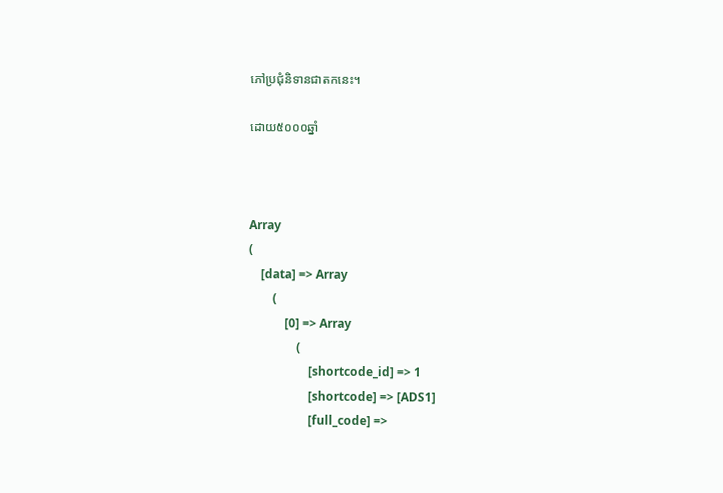ភៅប្រជុំនិទានជាតកនេះ។

ដោយ៥០០០ឆ្នាំ



Array
(
    [data] => Array
        (
            [0] => Array
                (
                    [shortcode_id] => 1
                    [shortcode] => [ADS1]
                    [full_code] =>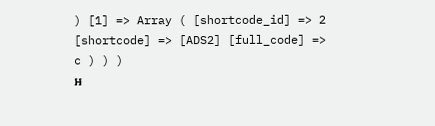) [1] => Array ( [shortcode_id] => 2 [shortcode] => [ADS2] [full_code] => c ) ) )
អ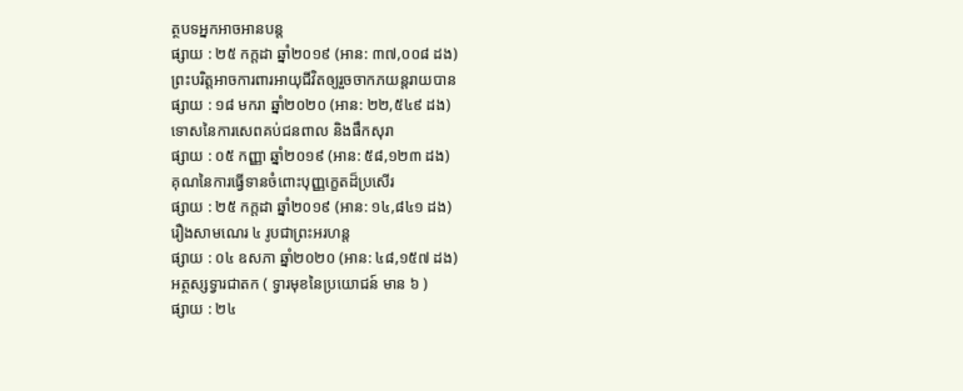ត្ថបទអ្នកអាចអានបន្ត
ផ្សាយ : ២៥ កក្តដា ឆ្នាំ២០១៩ (អាន: ៣៧,០០៨ ដង)
ព្រះបរិត្តអាចការពារអាយុជីវិតឲ្យរួចចាកភយន្តរាយបាន
ផ្សាយ : ១៨ មករា ឆ្នាំ២០២០ (អាន: ២២,៥៤៩ ដង)
ទោសនៃការសេពគប់ជនពាល និងផឹកសុរា
ផ្សាយ : ០៥ កញ្ញា ឆ្នាំ២០១៩ (អាន: ៥៨,១២៣ ដង)
គុណនៃការធ្វើទានចំពោះបុញ្ញក្ខេតដ៏ប្រសើរ
ផ្សាយ : ២៥ កក្តដា ឆ្នាំ២០១៩ (អាន: ១៤,៨៤១ ដង)
រឿងសាមណេរ ៤ រូបជាព្រះអរហន្ត
ផ្សាយ : ០៤ ឧសភា ឆ្នាំ២០២០ (អាន: ៤៨,១៥៧ ដង)
អត្ថស្សទ្វារជាតក ( ទ្វារមុខនៃប្រយោជន៍ មាន ៦ )
ផ្សាយ : ២៤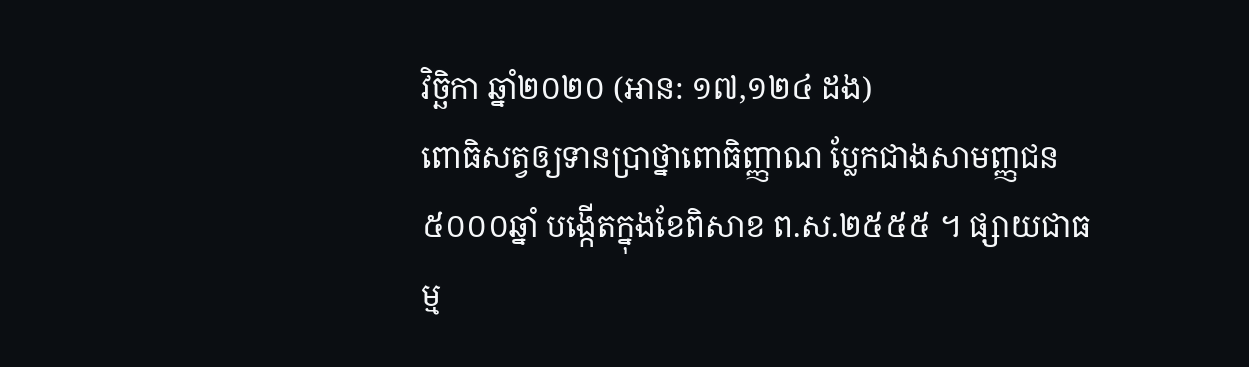វិច្ឆិកា ឆ្នាំ២០២០ (អាន: ១៧,១២៤ ដង)
ពោធិសត្វឲ្យទានប្រាថ្នាពោធិញ្ញាណ ប្លែកជាងសាមញ្ញជន
៥០០០ឆ្នាំ បង្កើតក្នុងខែពិសាខ ព.ស.២៥៥៥ ។ ផ្សាយជាធម្ម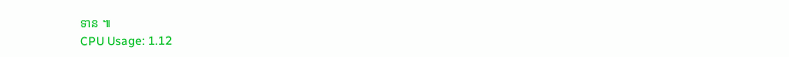ទាន ៕
CPU Usage: 1.12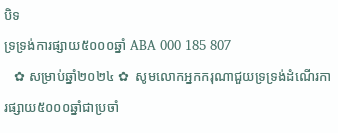បិទ
ទ្រទ្រង់ការផ្សាយ៥០០០ឆ្នាំ ABA 000 185 807
   ✿ សម្រាប់ឆ្នាំ២០២៤ ✿  សូមលោកអ្នកករុណាជួយទ្រទ្រង់ដំណើរការផ្សាយ៥០០០ឆ្នាំជាប្រចាំ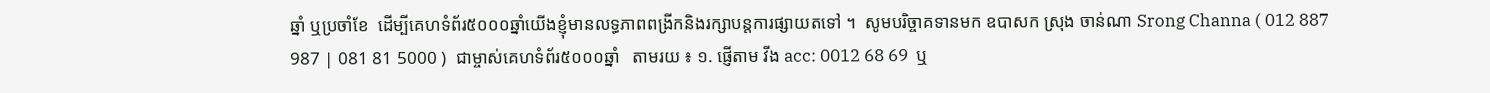ឆ្នាំ ឬប្រចាំខែ  ដើម្បីគេហទំព័រ៥០០០ឆ្នាំយើងខ្ញុំមានលទ្ធភាពពង្រីកនិងរក្សាបន្តការផ្សាយតទៅ ។  សូមបរិច្ចាគទានមក ឧបាសក ស្រុង ចាន់ណា Srong Channa ( 012 887 987 | 081 81 5000 )  ជាម្ចាស់គេហទំព័រ៥០០០ឆ្នាំ   តាមរយ ៖ ១. ផ្ញើតាម វីង acc: 0012 68 69  ឬ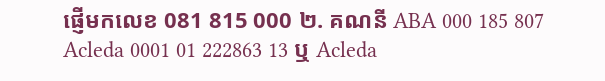ផ្ញើមកលេខ 081 815 000 ២. គណនី ABA 000 185 807 Acleda 0001 01 222863 13 ឬ Acleda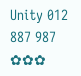Unity 012 887 987  ✿✿✿